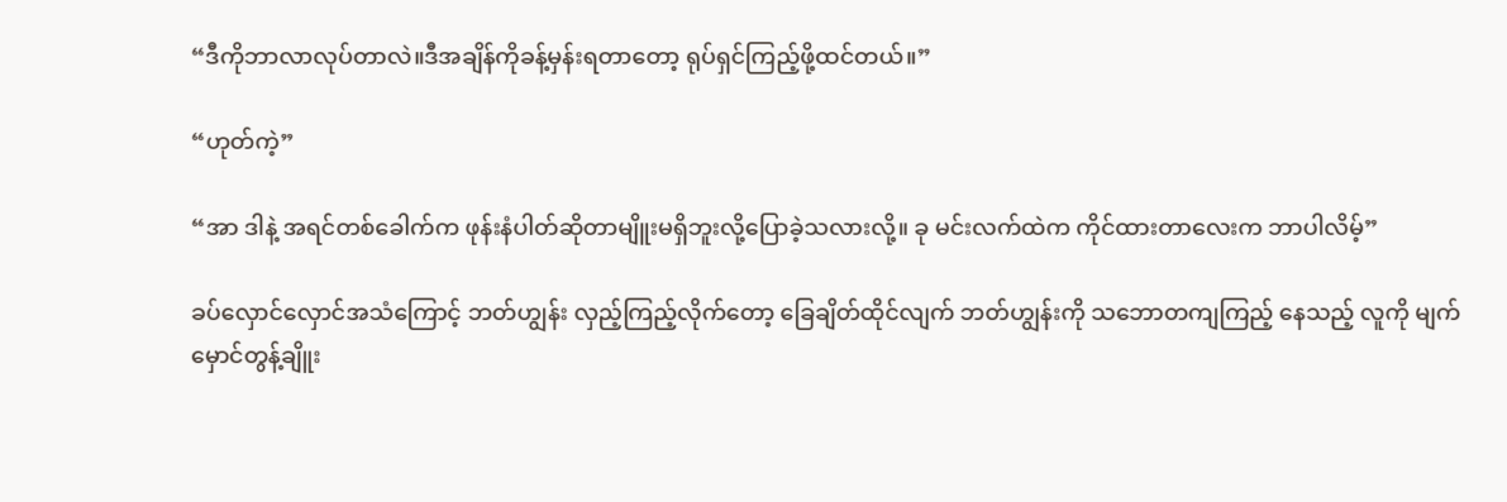“ဒီကိုဘာလာလုပ်တာလဲ။ဒီအချိန်ကိုခန့်မှန်းရတာတော့ ရုပ်ရှင်ကြည့်ဖို့ထင်တယ်။”

“ဟုတ်ကဲ့”

“အာ ဒါနဲ့ အရင်တစ်ခေါက်က ဖုန်းနံပါတ်ဆိုတာမျိူးမရှိဘူးလို့ပြောခဲ့သလားလို့။ ခု မင်းလက်ထဲက ကိုင်ထားတာလေးက ဘာပါလိမ့်”

ခပ်လှောင်လှောင်အသံကြောင့် ဘတ်ဟျွန်း လှည့်ကြည့်လိုက်တော့ ခြေချိတ်ထိုင်လျက် ဘတ်ဟျွန်းကို သဘောတကျကြည့် နေသည့် လူကို မျက်မှောင်တွန့်ချိူး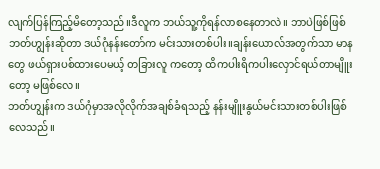လျက်ပြန်ကြည့်မိတော့သည်။ဒီလူက ဘယ်သူ့ကိုရန်လာစနေတာလဲ။ ဘာပဲဖြစ်ဖြစ် ဘတ်ဟျွန်းဆိုတာ ဒယ်ဂုံနန်းတော်က မင်းသားတစ်ပါး။ချန်းယောလ်အတွက်သာ မာနတွေ ဖယ်ရှားပစ်ထားပေမယ့် တခြားလူ ကတော့ ထိကပါးရိကပါးလှောင်ရယ်တာမျိူးတော့ မဖြစ်လေ။
ဘတ်ဟျွန်းက ဒယ်ဂုံမှာအလိုလိုက်အချစ်ခံရသည့် နန်းမျိူးနွယ်မင်းသားတစ်ပါးဖြစ်လေသည်။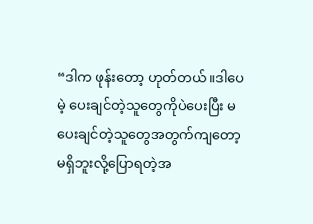“ဒါက ဖုန်းတော့ ဟုတ်တယ်။ဒါပေမဲ့ ပေးချင်တဲ့သူတွေကိုပဲပေးပြီး မပေးချင်တဲ့သူတွေအတွက်ကျတော့ မရှိဘူးလို့ပြောရတဲ့အ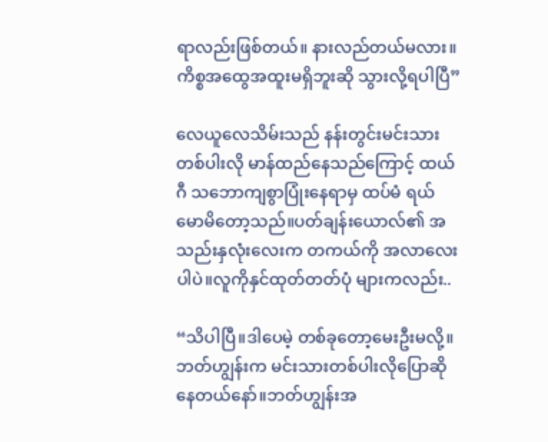ရာလည်းဖြစ်တယ်။ နားလည်တယ်မလား။ ကိစ္စအထွေအထူးမရှိဘူးဆို သွားလို့ရပါပြီ”

လေယူလေသိမ်းသည် နန်းတွင်းမင်းသားတစ်ပါးလို မာန်ထည်နေသည်ကြောင့် ထယ်ဂီ သဘောကျစွာပြုံးနေရာမှ ထပ်မံ ရယ်မောမိတော့သည်။ပတ်ချန်းယောလ်၏ အသည်းနှလုံးလေးက တကယ်ကို အလာလေးပါပဲ။လူကိုနှင်ထုတ်တတ်ပုံ များကလည်း..

“သိပါပြီ။ဒါပေမဲ့ တစ်ခုတော့မေးဦးမလို့။ဘတ်ဟျွန်းက မင်းသားတစ်ပါးလိုပြောဆိုနေတယ်နော်။ဘတ်ဟျွန်းအ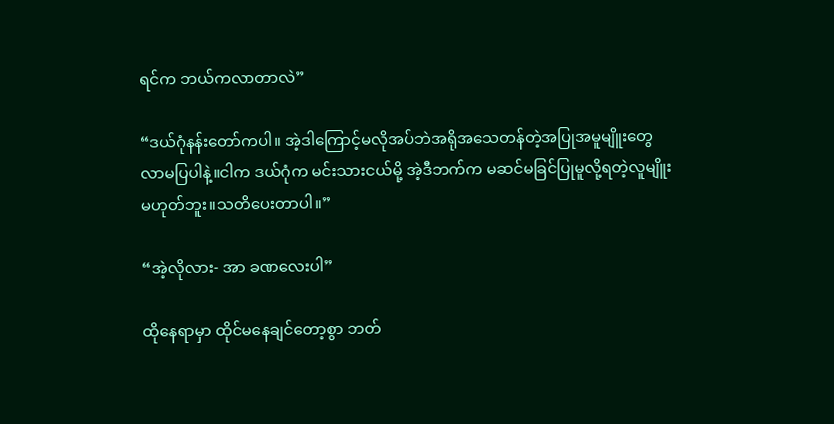ရင်က ဘယ်ကလာတာလဲ”

“ဒယ်ဂုံနန်းတော်ကပါ။ အဲ့ဒါကြောင့်မလိုအပ်ဘဲအရိုအသေတန်တဲ့အပြုအမူမျိူးတွေ လာမပြပါနဲ့။ငါက ဒယ်ဂုံက မင်းသားငယ်မို့ အဲ့ဒီဘက်က မဆင်မခြင်ပြုမူလို့ရတဲ့လူမျိူးမဟုတ်ဘူး။သတိပေးတာပါ။”

“အဲ့လိုလား- အာ ခဏလေးပါ”

ထိုနေရာမှာ ထိုင်မနေချင်တော့စွာ ဘတ်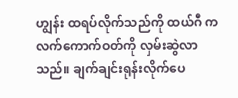ဟျွန်း ထရပ်လိုက်သည်ကို ထယ်ဂီ က လက်ကောက်ဝတ်ကို လှမ်းဆွဲလာသည်။ ချက်ချင်းရုန်းလိုက်ပေ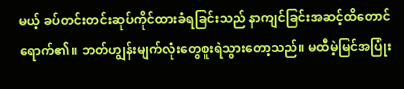မယ့် ခပ်တင်းတင်းဆုပ်ကိုင်ထားခံရခြင်းသည် နာကျင်ခြင်းအဆင့်ထိတောင်ရောက်၏။ ဘတ်ဟျွန်းမျက်လုံးတွေစူးရဲသွားတော့သည်။ မထီမဲ့မြင်အပြုံး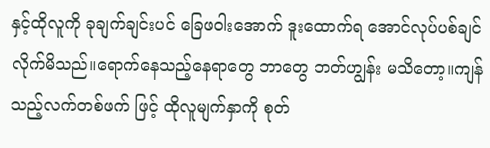နှင့်ထိုလူကို ခုချက်ချင်းပင် ခြေဖဝါးအောက် ဒူးထောက်ရ အောင်လုပ်ပစ်ချင်လိုက်မိသည်။ရောက်နေသည့်နေရာတွေ ဘာတွေ ဘတ်ဟျွန်း မသိတော့။ကျန်သည့်လက်တစ်ဖက် ဖြင့် ထိုလူမျက်နှာကို စုတ်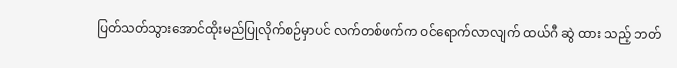ပြတ်သတ်သွားအောင်ထိုးမည်ပြုလိုက်စဉ်မှာပင် လက်တစ်ဖက်က ဝင်ရောက်လာလျက် ထယ်ဂီ ဆွဲ ထား သည့် ဘတ်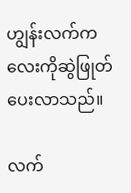ဟျွန်းလက်ကလေးကိုဆွဲဖြုတ်ပေးလာသည်။

လက်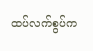ထပ်လက်စွပ်က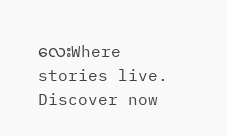လေးWhere stories live. Discover now